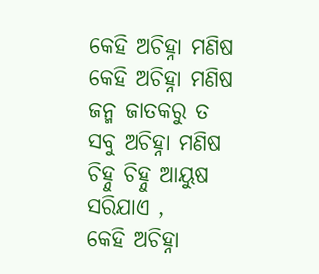କେହି ଅଚିହ୍ନା ମଣିଷ
କେହି ଅଚିହ୍ନା ମଣିଷ
ଜନ୍ମ ଜାତକରୁ ତ
ସବୁ ଅଚିହ୍ନା ମଣିଷ
ଚିହ୍ନୁ ଚିହ୍ନୁ ଆୟୁଷ ସରିଯାଏ ,
କେହି ଅଚିହ୍ନା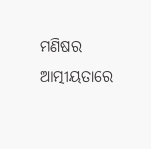ମଣିଷର ଆତ୍ମୀୟତାରେ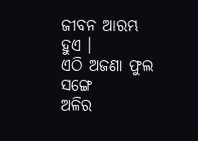ଜୀବନ ଆରମ୍ଭ ହୁଏ ।
ଏଠି ଅଜଣା ଫୁଲ ସଙ୍ଗେ
ଅଳିର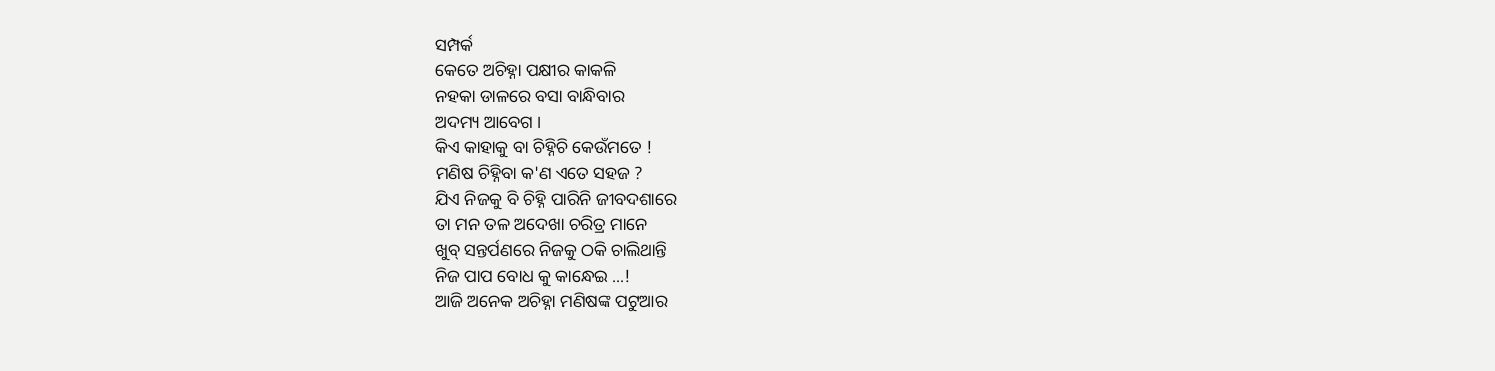ସମ୍ପର୍କ
କେତେ ଅଚିହ୍ନା ପକ୍ଷୀର କାକଳି
ନହକା ଡାଳରେ ବସା ବାନ୍ଧିବାର
ଅଦମ୍ୟ ଆବେଗ ।
କିଏ କାହାକୁ ବା ଚିହ୍ନିଚି କେଉଁମତେ !
ମଣିଷ ଚିହ୍ନିବା କ'ଣ ଏତେ ସହଜ ?
ଯିଏ ନିଜକୁ ବି ଚିହ୍ନି ପାରିନି ଜୀବଦଶାରେ
ତା ମନ ତଳ ଅଦେଖା ଚରିତ୍ର ମାନେ
ଖୁବ୍ ସନ୍ତର୍ପଣରେ ନିଜକୁ ଠକି ଚାଲିଥାନ୍ତି
ନିଜ ପାପ ବୋଧ କୁ କାନ୍ଧେଇ ...!
ଆଜି ଅନେକ ଅଚିହ୍ନା ମଣିଷଙ୍କ ପଟୁଆର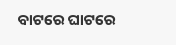ବାଟରେ ଘାଟରେ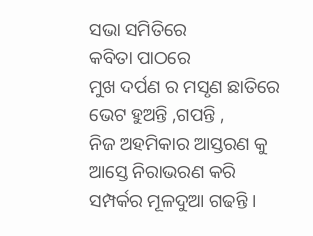ସଭା ସମିତିରେ
କବିତା ପାଠରେ
ମୁଖ ଦର୍ପଣ ର ମସୃଣ ଛାତିରେ
ଭେଟ ହୁଅନ୍ତି ,ଗପନ୍ତି ,
ନିଜ ଅହମିକାର ଆସ୍ତରଣ କୁ
ଆସ୍ତେ ନିରାଭରଣ କରି
ସମ୍ପର୍କର ମୂଳଦୁଆ ଗଢନ୍ତି ।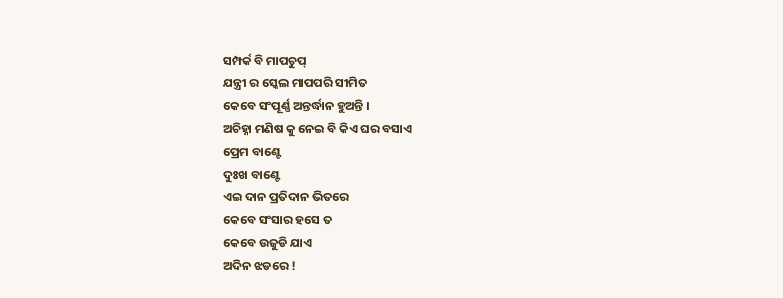ସମ୍ପର୍କ ବି ମାପଚୁପ୍
ଯନ୍ତ୍ରୀ ର ସ୍କେଲ ମାପପରି ସୀମିତ
କେବେ ସଂପୂର୍ଣ୍ଣ ଅନ୍ତର୍ଦ୍ଧାନ ହୁଅନ୍ତି ।
ଅଚିହ୍ନା ମଣିଷ କୁ ନେଇ ବି କିଏ ଘର ବସାଏ
ପ୍ରେମ ବାଣ୍ଟେ
ଦୁଃଖ ବାଣ୍ଟେ
ଏଇ ଦାନ ପ୍ରତିଦାନ ଭିତରେ
କେବେ ସଂସାର ହସେ ତ
କେବେ ଉଜୁଡି ଯାଏ
ଅଦିନ ଝଡରେ !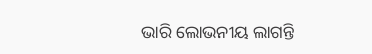ଭାରି ଲୋଭନୀୟ ଲାଗନ୍ତି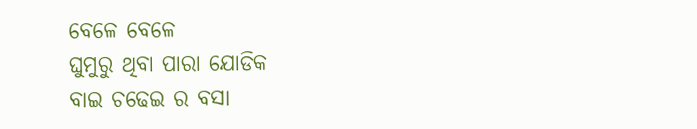ବେଳେ ବେଳେ
ଘୁମୁରୁ ଥିବା ପାରା ଯୋଡିକ
ବାଇ ଚଢେଇ ର ବସା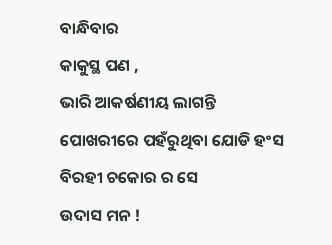ବାନ୍ଧିବାର
କାକୁସ୍ଥ ପଣ ,
ଭାରି ଆକର୍ଷଣୀୟ ଲାଗନ୍ତି
ପୋଖରୀରେ ପହଁରୁଥିବା ଯୋଡି ହଂସ
ବିରହୀ ଚକୋର ର ସେ
ଉଦାସ ମନ !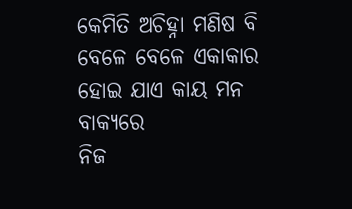କେମିତି ଅଚିହ୍ନା ମଣିଷ ବି
ବେଳେ ବେଳେ ଏକାକାର ହୋଇ ଯାଏ କାୟ ମନ ବାକ୍ୟରେ
ନିଜ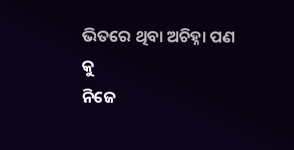ଭିତରେ ଥିବା ଅଚିହ୍ନା ପଣ କୁ
ନିଜେ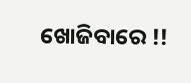ଖୋଜିବାରେ !!